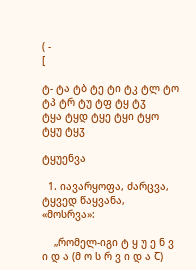( -
[

ტ- ტა ტბ ტე ტი ტკ ტლ ტო ტპ ტრ ტუ ტფ ტყ ტჳ
ტყა ტყდ ტყე ტყი ტყო ტყუ ტყჳ

ტყუენვა

  1. იავარყოფა, ძარცვა, ტყვედ წაყვანა, «მოსრვა»:

    „რომელ-იგი ტ ყ უ ე ნ ვ ი დ ა (მ ო ს რ ვ ი დ ა Ⴀ)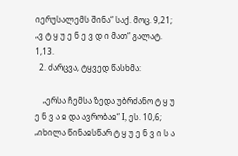იერუსალემს შინა“ საქ. მოც. 9,21; „ვ ტ ყ უ ე ნ ე ვ დ ი მათ“ გალატ. 1,13.
  2. ძარცვა, ტყვედ წასხმა:

    „ერსა ჩემსა ზედა უბრძანო ტ ყ უ ე ნ ვ ა ჲ და ავრობაჲ“ I, ეს. 10,6; „იხილა წინაჲსწარ ტ ყ უ ე ნ ვ ი ს ა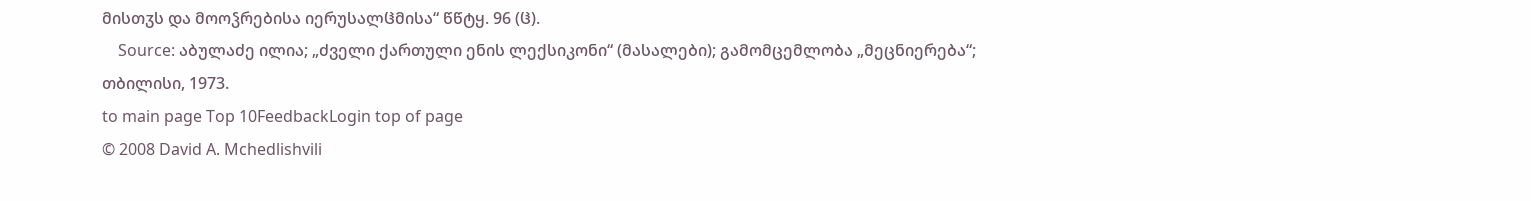მისთჳს და მოოჴრებისა იერუსალჱმისა“ წწტყ. 96 (ჱ).
    Source: აბულაძე ილია; „ძველი ქართული ენის ლექსიკონი“ (მასალები); გამომცემლობა „მეცნიერება“; თბილისი, 1973.
to main page Top 10FeedbackLogin top of page
© 2008 David A. Mchedlishvili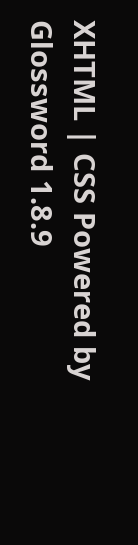XHTML | CSS Powered by Glossword 1.8.9